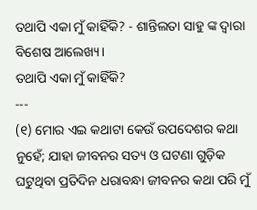ତଥାପି ଏକା ମୁଁ କାହିଁକି? - ଶାନ୍ତିଲତା ସାହୁ ଙ୍କ ଦ୍ଵାରା ବିଶେଷ ଆଲେଖ୍ୟ।
ତଥାପି ଏକା ମୁଁ କାହିଁକି?
---
(୧) ମୋର ଏଇ କଥାଟା କେଉଁ ଉପଦେଶର କଥା ନୁହେଁ; ଯାହା ଜୀବନର ସତ୍ୟ ଓ ଘଟଣା ଗୁଡ଼ିକ ଘଟୁଥିବା ପ୍ରତିଦିନ ଧରାବନ୍ଧା ଜୀବନର କଥା ପରି ମୁଁ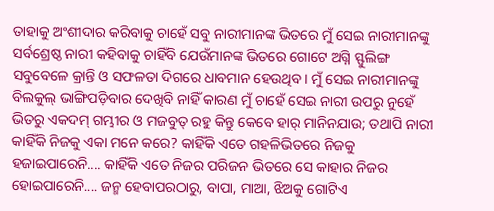ତାହାକୁ ଅଂଶୀଦାର କରିବାକୁ ଚାହେଁ ସବୁ ନାରୀମାନଙ୍କ ଭିତରେ ମୁଁ ସେଇ ନାରୀମାନଙ୍କୁ ସର୍ବଶ୍ରେଷ୍ଠ ନାରୀ କହିବାକୁ ଚାହିଁବି ଯେଉଁମାନଙ୍କ ଭିତରେ ଗୋଟେ ଅଗ୍ନି ସ୍ଫୁଲିଙ୍ଗ ସବୁବେଳେ କ୍ରାନ୍ତି ଓ ସଫଳତା ଦିଗରେ ଧାବମାନ ହେଉଥିବ। ମୁଁ ସେଇ ନାରୀମାନଙ୍କୁ ବିଲକୁଲ୍ ଭାଙ୍ଗିପଡ଼ିବାର ଦେଖିବି ନାହିଁ କାରଣ ମୁଁ ଚାହେଁ ସେଇ ନାରୀ ଉପରୁ ନୁହେଁ ଭିତରୁ ଏକଦମ୍ ଗମ୍ଭୀର ଓ ମଜବୁତ୍ ରହୁ କିନ୍ତୁ କେବେ ହାର୍ ମାନିନଯାଉ; ତଥାପି ନାରୀ କାହିଁକି ନିଜକୁ ଏକା ମନେ କରେ? କାହିଁକି ଏତେ ଗହଳିଭିତରେ ନିଜକୁ ହଜାଇପାରେନି.... କାହିଁକି ଏତେ ନିଜର ପରିଜନ ଭିତରେ ସେ କାହାର ନିଜର ହୋଇପାରେନି.... ଜନ୍ମ ହେବାପରଠାରୁ, ବାପା, ମାଆ, ଝିଅକୁ ଗୋଟିଏ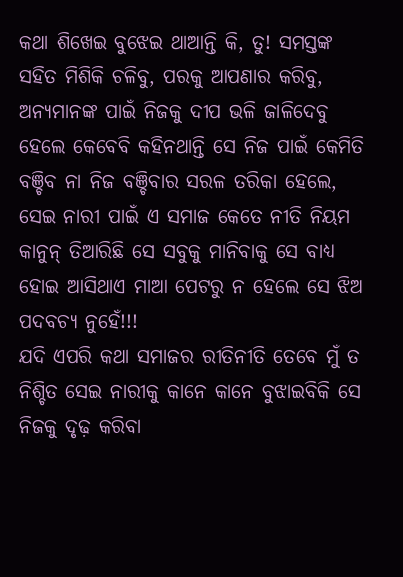କଥା ଶିଖେଇ ବୁଝେଇ ଥାଆନ୍ତି କି, ତୁ! ସମସ୍ତଙ୍କ ସହିତ ମିଶିକି ଚଳିବୁ, ପରକୁ ଆପଣାର କରିବୁ, ଅନ୍ୟମାନଙ୍କ ପାଇଁ ନିଜକୁ ଦୀପ ଭଳି ଜାଳିଦେବୁ ହେଲେ କେବେବି କହିନଥାନ୍ତି ସେ ନିଜ ପାଇଁ କେମିତି ବଞ୍ଚିବ ନା ନିଜ ବଞ୍ଚିବାର ସରଳ ତରିକା ହେଲେ, ସେଇ ନାରୀ ପାଇଁ ଏ ସମାଜ କେତେ ନୀତି ନିୟମ କାନୁନ୍ ତିଆରିଛି ସେ ସବୁକୁ ମାନିବାକୁ ସେ ବାଧ୍ୟ ହୋଇ ଆସିଥାଏ ମାଆ ପେଟରୁ ନ ହେଲେ ସେ ଝିଅ ପଦବଚ୍ୟ ନୁହେଁ!!!
ଯଦି ଏପରି କଥା ସମାଜର ରୀତିନୀତି ତେବେ ମୁଁ ତ ନିଶ୍ଚିତ ସେଇ ନାରୀକୁ କାନେ କାନେ ବୁଝାଇବିକି ସେ ନିଜକୁ ଦୃଢ଼ କରିବା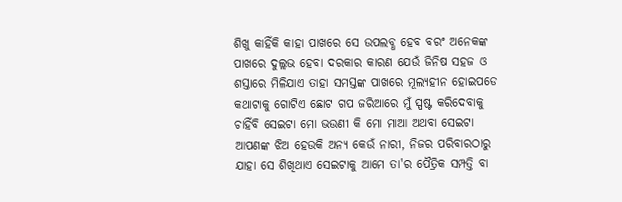ଶିଖୁ କାହିଁକି କାହା ପାଖରେ ସେ ଉପଲବ୍ଧ ହେବ ବରଂ ଅନେକଙ୍କ ପାଖରେ ଦୁଲ୍ଲଭ ହେବା ଦରକାର କାରଣ ଯେଉଁ ଜିନିଷ ସହଜ ଓ ଶସ୍ତାରେ ମିଳିଯାଏ ତାହା ସମସ୍ତଙ୍କ ପାଖରେ ମୂଲ୍ୟହୀନ ହୋଇପଡେ କଥାଟାକୁ ଗୋଟିଏ ଛୋଟ ଗପ ଜରିଆରେ ମୁଁ ସ୍ପଷ୍ଟ କରିଦେବାକୁ ଚାହିଁବି ସେଇଟା ମୋ ଭଉଣୀ କି ମୋ ମାଆ ଅଥବା ସେଇଟା ଆପଣଙ୍କ ଝିଅ ହେଉକି ଅନ୍ୟ କେଉଁ ନାରୀ, ନିଜର ପରିବାରଠାରୁ ଯାହା ସେ ଶିଖିଥାଏ ସେଇଟାକୁ ଆମେ ତା'ର ପୈତ୍ରିକ ସମ୍ପତ୍ତି ବା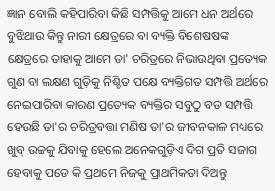ଜ୍ଞାନ ବୋଲି କହିପାରିବା କିଛି ସମ୍ପତ୍ତିକୁ ଆମେ ଧନ ଅର୍ଥରେ ବୁଝିଥାଉ କିନ୍ତୁ ନାରୀ କ୍ଷେତ୍ରରେ ବା ବ୍ୟକ୍ତି ବିଶେଷଷଙ୍କ କ୍ଷେତ୍ରରେ ତାହାକୁ ଆମେ ତା' ଚରିତ୍ରରେ ନିଭାଉଥିବା ପ୍ରତ୍ୟେକ ଗୁଣ ବା ଲକ୍ଷଣ ଗୁଡ଼ିକୁ ନିଶ୍ଚିତ ପକ୍ଷେ ବ୍ୟକ୍ତିଗତ ସମ୍ପତ୍ତି ଅର୍ଥରେ ନେଇପାରିବା କାରଣ ପ୍ରତ୍ୟେକ ବ୍ୟକ୍ତିର ସବୁଠୁ ବଡ ସମ୍ପତ୍ତି ହେଉଛି ତା'ର ଚରିତ୍ରବତ୍ତା ମଣିଷ ତା'ର ଜୀବନକାଳ ମଧ୍ୟରେ ଖୁବ୍ ଉଚ୍ଚକୁ ଯିବାକୁ ହେଲେ ଅନେକଗୁଡ଼ିଏ ଦିଗ ପ୍ରତି ସଜାଗ ହେବାକୁ ପଡେ କି ପ୍ରଥମେ ନିଜକୁ ପ୍ରାଥମିକତା ଦିଅନ୍ତୁ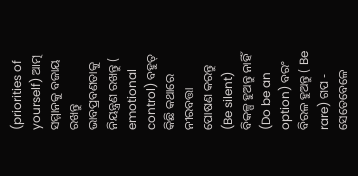(priorities of yourself) ଆତ୍ମ ସମ୍ମାନକୁ ବଜାୟ ରଖନ୍ତୁ ଭାବପ୍ରବଣତାକୁ ନିୟନ୍ତ୍ରଣ ରଖନ୍ତୁ ( emotional control) ବହୁତ୍ କିଛି କଥାରେ ନୀରବତ୍ତା ପୋଷଣ କରନ୍ତୁ (Be silent) ବିକଳ୍ପ ହୁଅନ୍ତୁ ନାହିଁ (Do be an option) ବରଂ ବିରଳ ହୁଅନ୍ତୁ ( Be rare) ଗପ - ସେତେବେଳେ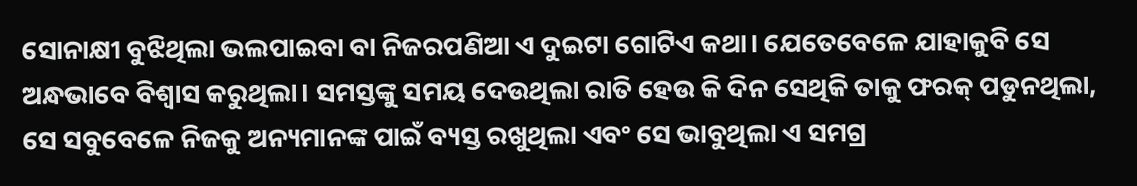ସୋନାକ୍ଷୀ ବୁଝିଥିଲା ଭଲପାଇବା ବା ନିଜରପଣିଆ ଏ ଦୁଇଟା ଗୋଟିଏ କଥା। ଯେତେବେଳେ ଯାହାକୁବି ସେ ଅନ୍ଧଭାବେ ବିଶ୍ଵାସ କରୁଥିଲା। ସମସ୍ତଙ୍କୁ ସମୟ ଦେଉଥିଲା ରାତି ହେଉ କି ଦିନ ସେଥିକି ତାକୁ ଫରକ୍ ପଡୁନଥିଲା, ସେ ସବୁବେଳେ ନିଜକୁ ଅନ୍ୟମାନଙ୍କ ପାଇଁ ବ୍ୟସ୍ତ ରଖୁଥିଲା ଏବଂ ସେ ଭାବୁଥିଲା ଏ ସମଗ୍ର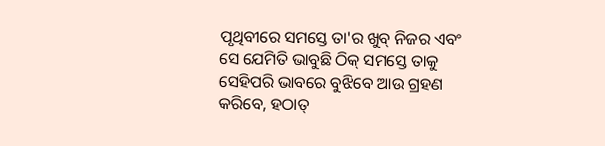ପୃଥିବୀରେ ସମସ୍ତେ ତା'ର ଖୁବ୍ ନିଜର ଏବଂ ସେ ଯେମିତି ଭାବୁଛି ଠିକ୍ ସମସ୍ତେ ତାକୁ ସେହିପରି ଭାବରେ ବୁଝିବେ ଆଉ ଗ୍ରହଣ କରିବେ, ହଠାତ୍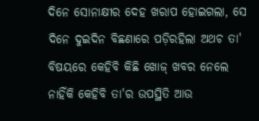ଦିନେ ସୋନାକ୍ଷୀର ଦେହ ଖରାପ ହୋଇଗଲା, ସେ ଦିନେ ଦୁଇଦିନ ବିଛଣାରେ ପଡ଼ିରହିଲା ଅଥଚ ତା' ବିଷୟରେ କେହିବି କିଛି ଖୋଜ୍ ଖବର ନେଲେ ନାହିଁକି କେହିବି ତା'ର ଉପସ୍ଥିତି ଆଉ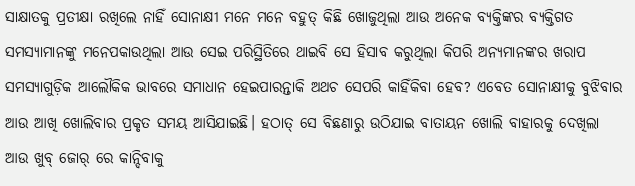ସାକ୍ଷାତକୁ ପ୍ରତୀକ୍ଷା ରଖିଲେ ନାହିଁ ସୋନାକ୍ଷୀ ମନେ ମନେ ବହୁତ୍ କିଛି ଖୋଜୁଥିଲା ଆଉ ଅନେକ ବ୍ୟକ୍ତିଙ୍କର ବ୍ୟକ୍ତିଗତ ସମସ୍ୟାମାନଙ୍କୁ ମନେପକାଉଥିଲା ଆଉ ସେଇ ପରିସ୍ଥିତିରେ ଥାଇବି ସେ ହିସାବ କରୁଥିଲା କିପରି ଅନ୍ୟମାନଙ୍କର ଖରାପ ସମସ୍ୟାଗୁଡ଼ିକ ଆଲୌକିକ ଭାବରେ ସମାଧାନ ହେଇପାରନ୍ତାକି ଅଥଚ ସେପରି କାହିଁକିବା ହେବ? ଏବେତ ସୋନାକ୍ଷୀକୁ ବୁଝିବାର ଆଉ ଆଖି ଖୋଲିବାର ପ୍ରକୃତ ସମୟ ଆସିଯାଇଛି। ହଠାତ୍ ସେ ବିଛଣାରୁ ଉଠିଯାଇ ବାତାୟନ ଖୋଲି ବାହାରକୁ ଦେଖିଲା ଆଉ ଖୁବ୍ ଜୋର୍ ରେ କାନ୍ଦିବାକୁ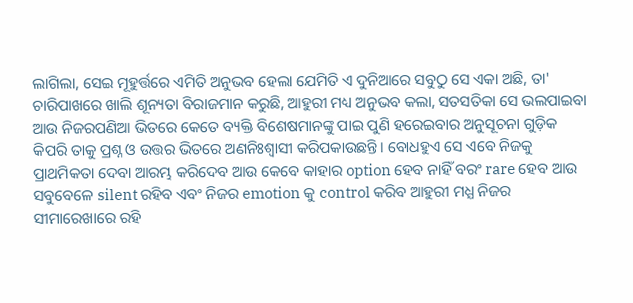ଲାଗିଲା, ସେଇ ମୂହୁର୍ତ୍ତରେ ଏମିତି ଅନୁଭବ ହେଲା ଯେମିତି ଏ ଦୁନିଆରେ ସବୁଠୁ ସେ ଏକା ଅଛି, ତା' ଚାରିପାଖରେ ଖାଲି ଶୂନ୍ୟତା ବିରାଜମାନ କରୁଛି, ଆହୁରୀ ମଧ୍ୟ ଅନୁଭବ କଲା, ସତସତିକା ସେ ଭଲପାଇବା ଆଉ ନିଜରପଣିଆ ଭିତରେ କେତେ ବ୍ୟକ୍ତି ବିଶେଷମାନଙ୍କୁ ପାଇ ପୁଣି ହରେଇବାର ଅନୁସୂଚନା ଗୁଡ଼ିକ କିପରି ତାକୁ ପ୍ରଶ୍ନ ଓ ଉତ୍ତର ଭିତରେ ଅଣନିଃଶ୍ବାସୀ କରିପକାଉଛନ୍ତି। ବୋଧହୁଏ ସେ ଏବେ ନିଜକୁ ପ୍ରାଥମିକତା ଦେବା ଆରମ୍ଭ କରିଦେବ ଆଉ କେବେ କାହାର option ହେବ ନାହିଁ ବରଂ rare ହେବ ଆଉ ସବୁବେଳେ silent ରହିବ ଏବଂ ନିଜର emotion କୁ control କରିବ ଆହୁରୀ ମଧ୍ଯ ନିଜର ସୀମାରେଖାରେ ରହି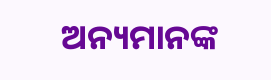ଅନ୍ୟମାନଙ୍କ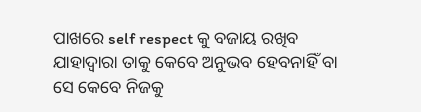ପାଖରେ self respect କୁ ବଜାୟ ରଖିବ ଯାହାଦ୍ଵାରା ତାକୁ କେବେ ଅନୁଭବ ହେବନାହିଁ ବା ସେ କେବେ ନିଜକୁ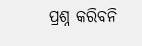ପ୍ରଶ୍ନ କରିବନି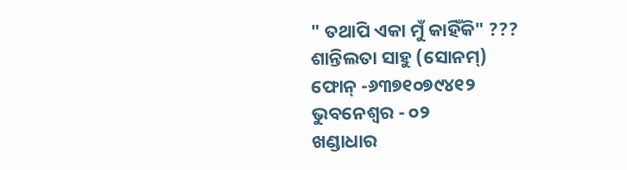" ତଥାପି ଏକା ମୁଁ କାହିଁକି" ???
ଶାନ୍ତିଲତା ସାହୁ (ସୋନମ୍)
ଫୋନ୍ -୬୩୭୧୦୭୯୪୧୨
ଭୁବନେଶ୍ଵର - ୦୨
ଖଣ୍ଡାଧାର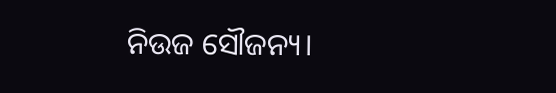ନିଉଜ ସୌଜନ୍ୟ।